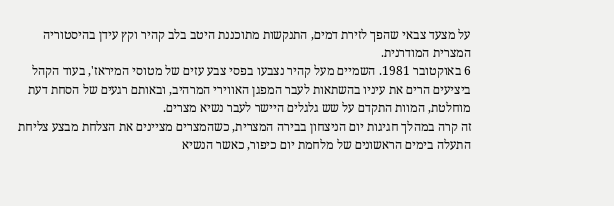על מצעד צבאי שהפך לזירת דמים, התנקשות מתוכננת היטב בלב קהיר וקץ עידן בהיסטוריה המצרית המודרנית.
6 באוקטובר 1981. השמיים מעל קהיר נצבעו בפסי צבע עזים של מטוסי המיראז', בעוד הקהל ביציעים הרים את עיניו בהשתאות לעבר המפגן האווירי המרהיב, ובאותם רגעים של הסחת דעת מוחלטת, המוות התקדם על שש גלגלים היישר לעבר נשיא מצרים.
זה קרה במהלך חגיגות יום הניצחון בבירה המצרית, כשהמצרים מציינים את הצלחת מבצע צליחת התעלה בימים הראשונים של מלחמת יום כיפור, כאשר הנשיא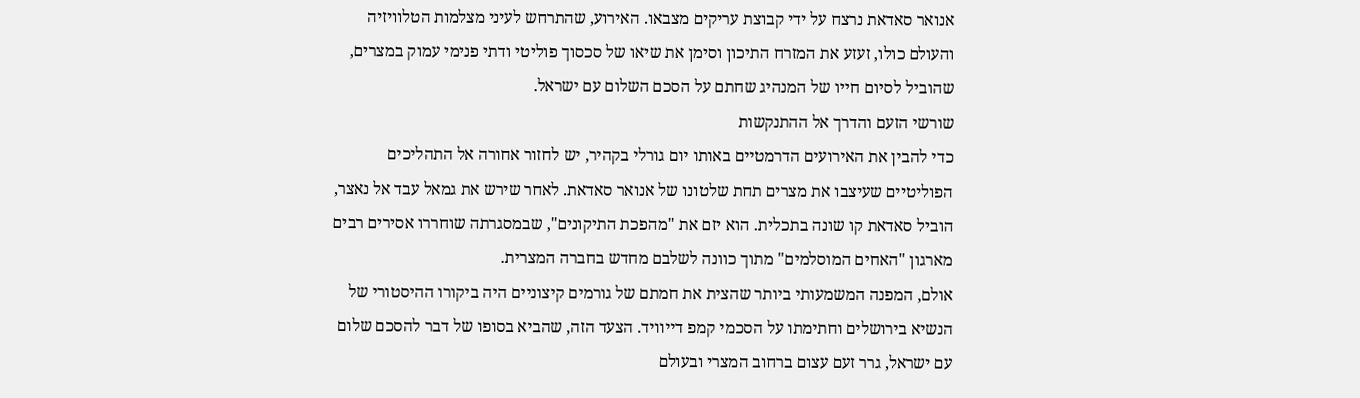אנואר סאדאת נרצח על ידי קבוצת עריקים מצבאו. האירוע, שהתרחש לעיני מצלמות הטלוויזיה והעולם כולו, זעזע את המזרח התיכון וסימן את שיאו של סכסוך פוליטי ודתי פנימי עמוק במצרים, שהוביל לסיום חייו של המנהיג שחתם על הסכם השלום עם ישראל.
שורשי הזעם והדרך אל ההתנקשות
כדי להבין את האירועים הדרמטיים באותו יום גורלי בקהיר, יש לחזור אחורה אל התהליכים הפוליטיים שעיצבו את מצרים תחת שלטונו של אנואר סאדאת. לאחר שירש את גמאל עבד אל נאצר, הוביל סאדאת קו שונה בתכלית. הוא יזם את "מהפכת התיקונים", שבמסגרתה שוחררו אסירים רבים מארגון "האחים המוסלמים" מתוך כוונה לשלבם מחדש בחברה המצרית.
אולם, המפנה המשמעותי ביותר שהצית את חמתם של גורמים קיצוניים היה ביקורו ההיסטורי של הנשיא בירושלים וחתימתו על הסכמי קמפ דייוויד. הצעד הזה, שהביא בסופו של דבר להסכם שלום עם ישראל, גרר זעם עצום ברחוב המצרי ובעולם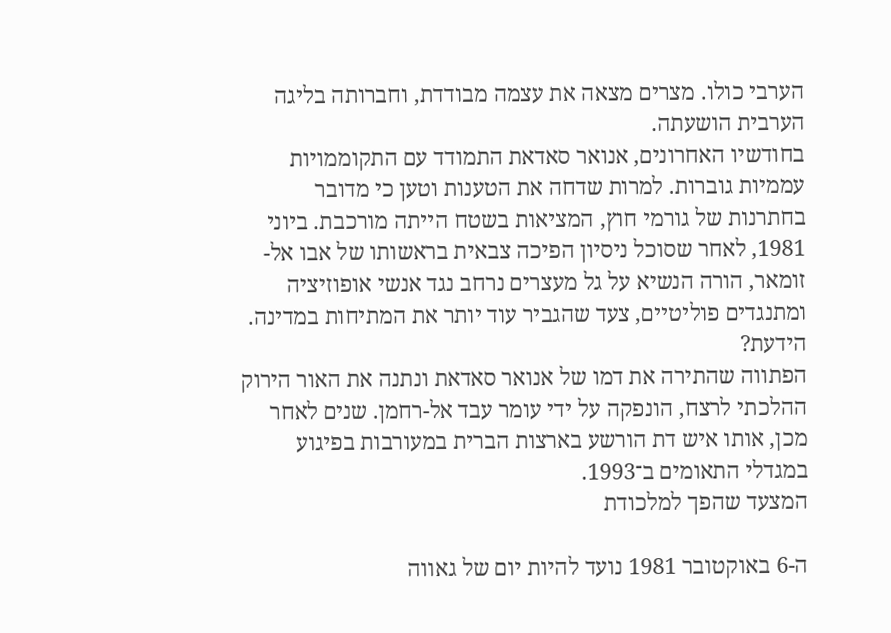הערבי כולו. מצרים מצאה את עצמה מבודדת, וחברותה בליגה הערבית הושעתה.
בחודשיו האחרונים, אנואר סאדאת התמודד עם התקוממויות עממיות גוברות. למרות שדחה את הטענות וטען כי מדובר בחתרנות של גורמי חוץ, המציאות בשטח הייתה מורכבת. ביוני 1981, לאחר שסוכל ניסיון הפיכה צבאית בראשותו של אבו אל-זומאר, הורה הנשיא על גל מעצרים נרחב נגד אנשי אופוזיציה ומתנגדים פוליטיים, צעד שהגביר עוד יותר את המתיחות במדינה.
הידעת?
הפתווה שהתירה את דמו של אנואר סאדאת ונתנה את האור הירוק ההלכתי לרצח, הונפקה על ידי עומר עבד אל-רחמן. שנים לאחר מכן, אותו איש דת הורשע בארצות הברית במעורבות בפיגוע במגדלי התאומים ב־1993.
המצעד שהפך למלכודת

ה-6 באוקטובר 1981 נועד להיות יום של גאווה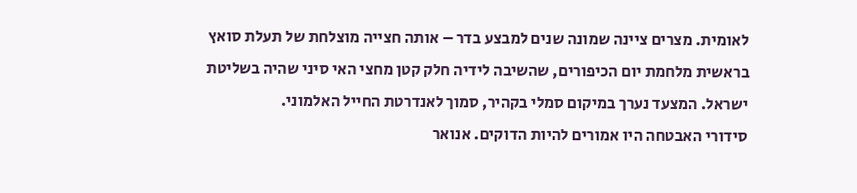לאומית. מצרים ציינה שמונה שנים למבצע בדר – אותה חצייה מוצלחת של תעלת סואץ בראשית מלחמת יום הכיפורים, שהשיבה לידיה חלק קטן מחצי האי סיני שהיה בשליטת ישראל. המצעד נערך במיקום סמלי בקהיר, סמוך לאנדרטת החייל האלמוני.
סידורי האבטחה היו אמורים להיות הדוקים. אנואר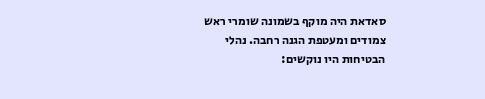סאדאת היה מוקף בשמונה שומרי ראש צמודים ומעטפת הגנה רחבה. נהלי הבטיחות היו נוקשים: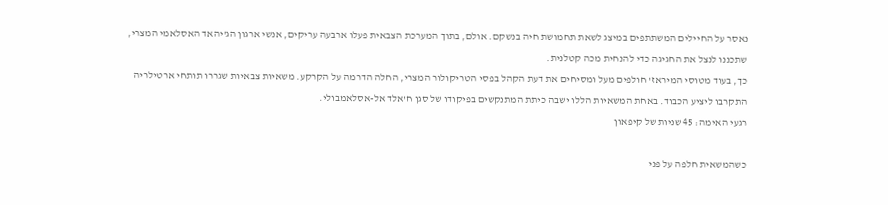נאסר על החיילים המשתתפים במיצג לשאת תחמושת חיה בנשקם. אולם, בתוך המערכת הצבאית פעלו ארבעה עריקים, אנשי ארגון הג'יהאד האסלאמי המצרי, שתכננו לנצל את החגיגה כדי להנחית מכה קטלנית.
כך, בעוד מטוסי המיראז' חולפים מעל ומסיחים את דעת הקהל בפסי הטריקולור המצרי, החלה הדרמה על הקרקע. משאיות צבאיות שגררו תותחי ארטילריה התקרבו ליציע הכבוד. באחת המשאיות הללו ישבה כיתת המתנקשים בפיקודו של סגן ח'אלד אל-אסלאמבולי.
רגעי האימה: 45 שניות של קיפאון

כשהמשאית חלפה על פני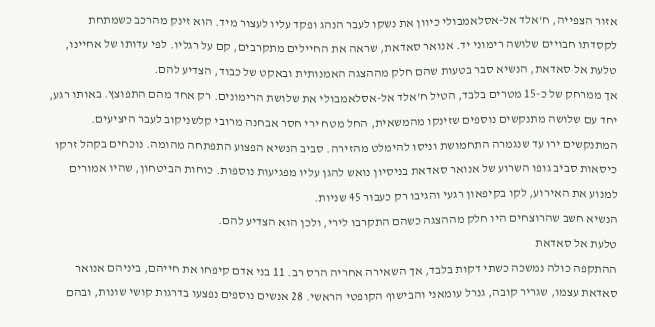אזור הצפייה, ח'אלד אל-אסלאמבולי כיוון את נשקו לעבר הנהג ופקד עליו לעצור מיד. הוא זינק מהרכב כשמתחת לקסדתו חבויים שלושה רימוני יד. אנואר סאדאת, שראה את החיילים מתקרבים, קם על רגליו. לפי עדותו של אחיינו, טלעת אל סאדאת, הנשיא סבר בטעות שהם חלק מההצגה האמנותית ובאקט של כבוד, הצדיע להם.
אך ממרחק של כ-15 מטרים בלבד, הטיל ח'אלד אל-אסלאמבולי את שלושת הרימונים. רק אחד מהם התפוצץ. באותו רגע, יחד עם שלושה מתנקשים נוספים שזינקו מהמשאית, החל מטח ירי חסר אבחנה מרובי קלשניקוב לעבר היציעים. המתנקשים ירו עד שנגמרה התחמושת וניסו להימלט מהזירה. סביב הנשיא הפצוע התפתחה מהומה. נוכחים בקהל זרקו כיסאות סביב גופו השרוע של אנואר סאדאת בניסיון נואש להגן עליו מפגיעות נוספות. כוחות הביטחון, שהיו אמורים למנוע את האירוע, לקו בקיפאון רגעי והגיבו רק כעבור 45 שניות.
הנשיא חשב שהרוצחים היו חלק מההצגה כשהם התקרבו לירי, ולכן הוא הצדיע להם.
טלעת אל סאדאת
ההתקפה כולה נמשכה כשתי דקות בלבד, אך השאירה אחריה הרס רב. 11 בני אדם קיפחו את חייהם, ביניהם אנואר סאדאת עצמו, שגריר קובה, גנרל עומאני והבישוף הקופטי הראשי. 28 אנשים נוספים נפצעו בדרגות קושי שונות, ובהם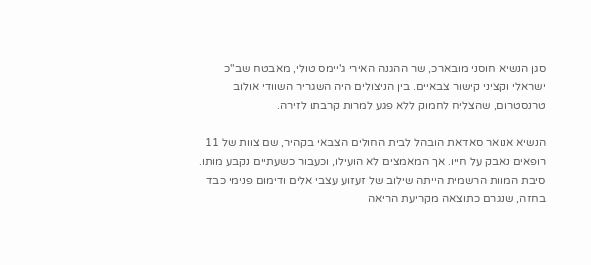סגן הנשיא חוסני מובארכ, שר ההגנה האירי ג'יימס טולי, מאבטח שב"כ ישראלי וקציני קישור צבאיים. בין הניצולים היה השגריר השוודי אולוב טרנסטרום, שהצליח לחמוק ללא פגע למרות קרבתו לזירה.

הנשיא אנואר סאדאת הובהל לבית החולים הצבאי בקהיר, שם צוות של 11 רופאים נאבק על חייו. אך המאמצים לא הועילו, וכעבור כשעתיים נקבע מותו. סיבת המוות הרשמית הייתה שילוב של זעזוע עצבי אלים ודימום פנימי כבד בחזה, שנגרם כתוצאה מקריעת הריאה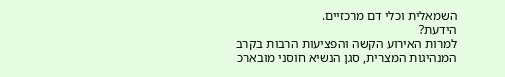השמאלית וכלי דם מרכזיים.
הידעת?
למרות האירוע הקשה והפציעות הרבות בקרב המנהיגות המצרית, סגן הנשיא חוסני מובארכ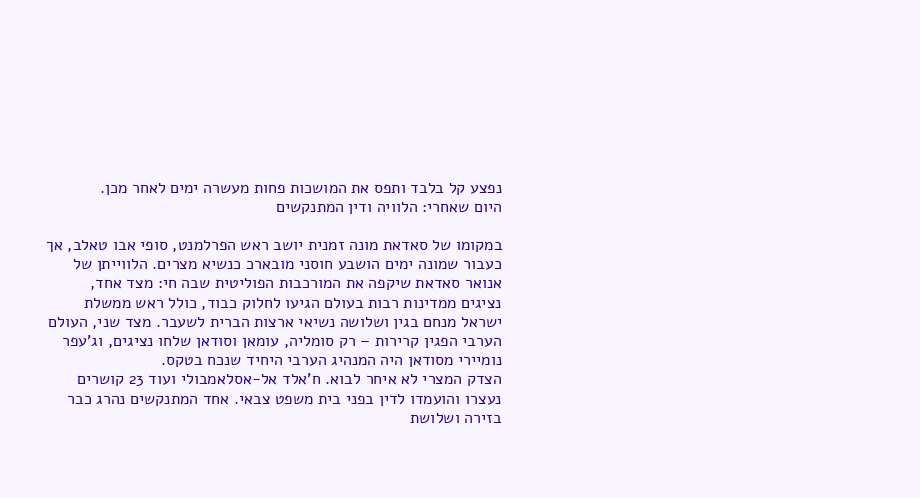נפצע קל בלבד ותפס את המושכות פחות מעשרה ימים לאחר מכן.
היום שאחרי: הלוויה ודין המתנקשים

במקומו של סאדאת מונה זמנית יושב ראש הפרלמנט, סופי אבו טאלב, אך כעבור שמונה ימים הושבע חוסני מובארכ כנשיא מצרים. הלווייתן של אנואר סאדאת שיקפה את המורכבות הפוליטית שבה חי: מצד אחד, נציגים ממדינות רבות בעולם הגיעו לחלוק כבוד, כולל ראש ממשלת ישראל מנחם בגין ושלושה נשיאי ארצות הברית לשעבר. מצד שני, העולם הערבי הפגין קרירות – רק סומליה, עומאן וסודאן שלחו נציגים, וג'עפר נומיירי מסודאן היה המנהיג הערבי היחיד שנכח בטקס.
הצדק המצרי לא איחר לבוא. ח'אלד אל-אסלאמבולי ועוד 23 קושרים נעצרו והועמדו לדין בפני בית משפט צבאי. אחד המתנקשים נהרג כבר בזירה ושלושת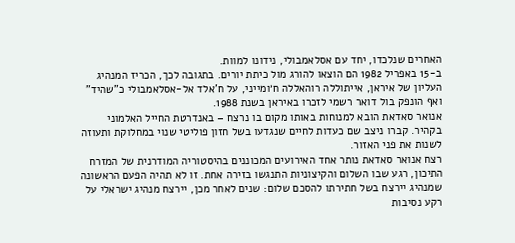האחרים שנלכדו, יחד עם אסלאמבולי, נידונו למוות.
ב-15 באפריל 1982 הם הוצאו להורג מול כיתת יורים. בתגובה לכך, הכריז המנהיג העליון של איראן, אייתוללה רוהאללה ח׳ומייני, על ח'אלד אל-אסלאמבולי כ"שהיד" ואף הונפק בול דואר רשמי לזכרו באיראן בשנת 1988.
אנואר סאדאת הובא למנוחות באותו מקום בו נרצח – באנדרטת החייל האלמוני בקהיר. קברו ניצב שם כעדות לחיים שנגדעו בשל חזון פוליטי שנוי במחלוקת ותעוזה לשנות את פני האזור.
רצח אנואר סאדאת נותר אחד האירועים המכוננים בהיסטוריה המודרנית של המזרח התיכון, רגע שבו השלום והקיצוניות התנגשו בזירה אחת. זו לא תהיה הפעם הראשונה שמנהיג יירצח בשל חתירתו להסכם שלום: שנים לאחר מכן, יירצח מנהיג ישראלי על רקע נסיבות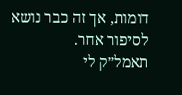דומות, אך זה כבר נושא לסיפור אחר.
תאמל״ק לי